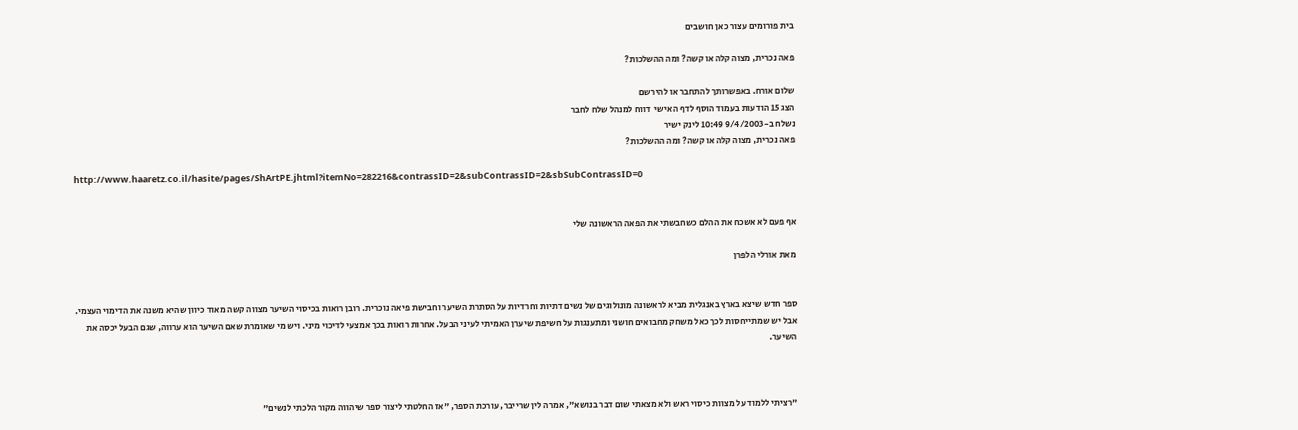בית פורומים עצור כאן חושבים

פאה נכרית, מצוה קלה או קשה? ומה ההשלכות?

שלום אורח. באפשרותך להתחבר או להירשם
הצג 15 הודעות בעמוד הוסף לדף האישי  דווח למנהל שלח לחבר
נשלח ב-9/4/2003 10:49 לינק ישיר
פאה נכרית, מצוה קלה או קשה? ומה ההשלכות?

http://www.haaretz.co.il/hasite/pages/ShArtPE.jhtml?itemNo=282216&contrassID=2&subContrassID=2&sbSubContrassID=0


אף פעם לא אשכח את ההלם כשחבשתי את הפאה הראשונה שלי

מאת אורלי הלפרן


ספר חדש שיצא בארץ באנגלית מביא לראשונה מונולוגים של נשים דתיות וחרדיות על הסתרת השיער וחבישת פיאה נוכרית. רובן רואות בכיסוי השיער מצווה קשה מאוד כיוון שהיא משנה את הדימוי העצמי. אבל יש שמתייחסות לכך כאל משחק מחבואים חושני ומתענגות על חשיפת שיערן האמיתי לעיני הבעל. אחרות רואות בכך אמצעי לדיכוי מיני. ויש מי שאומרת שאם השיער הוא ערווה, שגם הבעל יכסה את השיער.



"רציתי ללמוד על מצוות כיסוי ראש ולא מצאתי שום דבר בנושא", אמרה לין שרייבר, עורכת הספר, "אז החלטתי ליצור ספר שיהווה מקור הלכתי לנשים"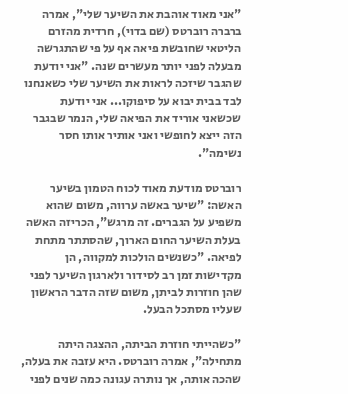"אני מאוד אוהבת את השיער שלי", אמרה ברברה רוברטס (שם בדוי), חרדית מהזרם הליטאי שחובשת פיאה אף על פי שהתגרשה מבעלה לפני יותר מעשרים שנה. "אני יודעת שהגבר שיזכה לראות את השיער שלי כשאנחנו לבד בבית יבוא על סיפוקו... אני יודעת שכשאני אוריד את הפיאה שלי, הנמר שבגבר הזה ייצא לחופשי ואני אותיר אותו חסר נשימה".

רוברטס מודעת מאוד לכוח הטמון בשיער האשה: "שיער באשה ערווה, משום שהוא משפיע על הגברים. זה מרגש", הכריזה האשה בעלת השיער החום הארוך, שהסתתר מתחת לפיאה. "כשנשים הולכות למקווה, הן מקדישות זמן רב לסידור ולארגון השיער לפני שהן חוזרות לביתן, משום שזה הדבר הראשון שעליו מסתכל הבעל.

"כשהייתי חוזרת הביתה, ההצגה היתה מתחילה", אמרה רוברטס. היא עזבה את בעלה, שהכה אותה, אך נותרה עגונה כמה שנים לפני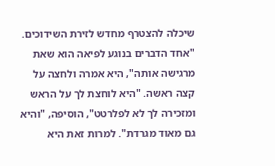שיכלה להצטרף מחדש לזירת השידוכים. "אחד הדברים בנוגע לפיאה הוא שאת מרגישה אותה", היא אמרה ולחצה על קצה ראשה. "היא לוחצת לך על הראש ומזכירה לך לא לפלרטט", הוסיפה, "והיא גם מאוד מגרדת". למרות זאת היא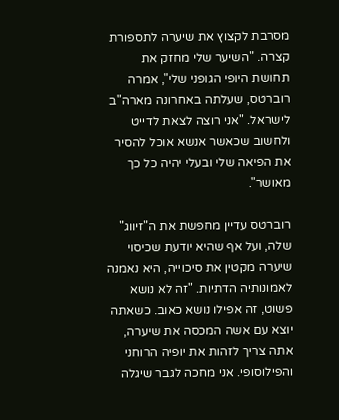מסרבת לקצוץ את שיערה לתספורת קצרה. "השיער שלי מחזק את תחושת היופי הגופני שלי", אמרה רוברטס, שעלתה באחרונה מארה"ב לישראל. "אני רוצה לצאת לדייט ולחשוב שכאשר אנשא אוכל להסיר את הפיאה שלי ובעלי יהיה כל כך מאושר".

רוברטס עדיין מחפשת את ה"זיווג" שלה, ועל אף שהיא יודעת שכיסוי שיערה מקטין את סיכוייה, היא נאמנה לאמונותיה הדתיות. "זה לא נושא פשוט, זה אפילו נושא כאוב. כשאתה יוצא עם אשה המכסה את שיערה, אתה צריך לזהות את יופיה הרוחני והפילוסופי. אני מחכה לגבר שיגלה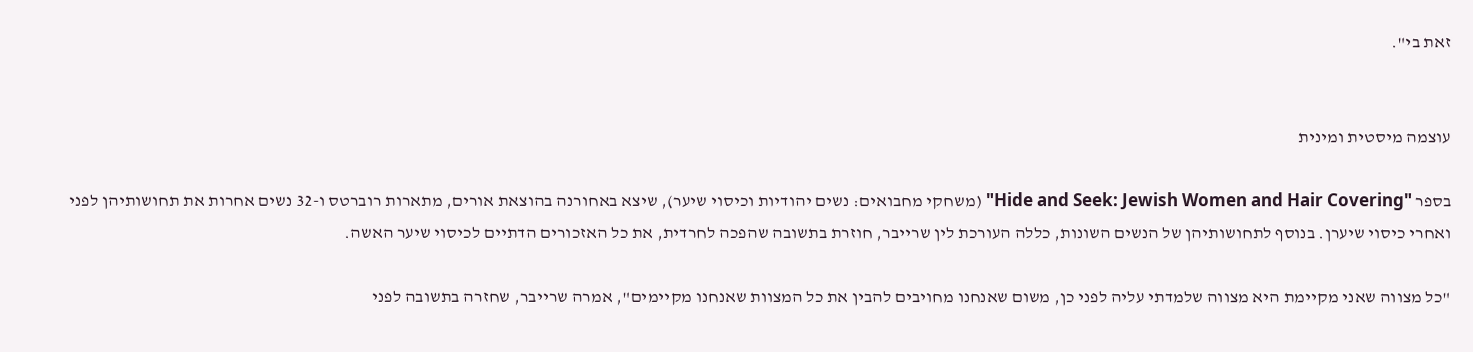זאת בי".


עוצמה מיסטית ומינית

בספר "Hide and Seek: Jewish Women and Hair Covering" (משחקי מחבואים: נשים יהודיות וכיסוי שיער), שיצא באחורנה בהוצאת אורים, מתארות רוברטס ו-32 נשים אחרות את תחושותיהן לפני ואחרי כיסוי שיערן. בנוסף לתחושותיהן של הנשים השונות, כללה העורכת לין שרייבר, חוזרת בתשובה שהפכה לחרדית, את כל האזכורים הדתיים לכיסוי שיער האשה.

"כל מצווה שאני מקיימת היא מצווה שלמדתי עליה לפני כן, משום שאנחנו מחויבים להבין את כל המצוות שאנחנו מקיימים", אמרה שרייבר, שחזרה בתשובה לפני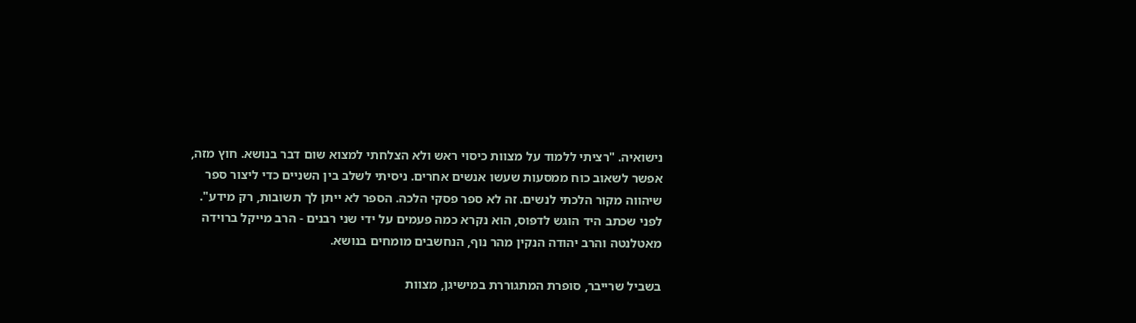נישואיה. "רציתי ללמוד על מצוות כיסוי ראש ולא הצלחתי למצוא שום דבר בנושא. חוץ מזה, אפשר לשאוב כוח ממסעות שעשו אנשים אחרים. ניסיתי לשלב בין השניים כדי ליצור ספר שיהווה מקור הלכתי לנשים. זה לא ספר פסקי הלכה. הספר לא ייתן לך תשובות, רק מידע". לפני שכתב היד הוגש לדפוס, הוא נקרא כמה פעמים על ידי שני רבנים - הרב מייקל ברוידה מאטלנטה והרב יהודה הנקין מהר נוף, הנחשבים מומחים בנושא.

בשביל שרייבר, סופרת המתגוררת במישיגן, מצוות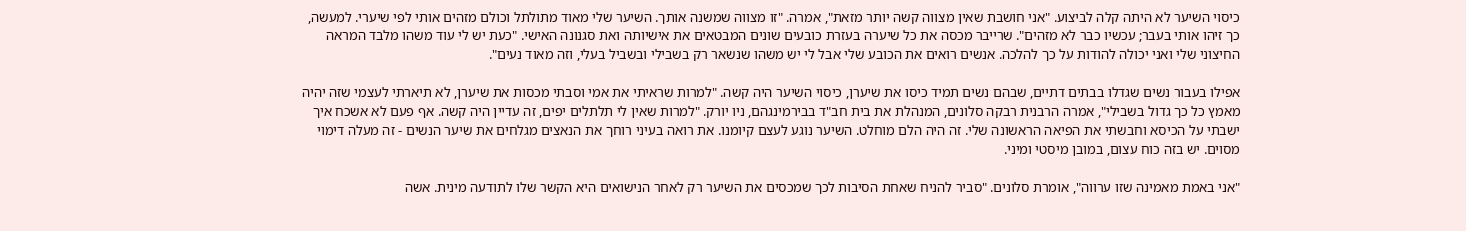כיסוי השיער לא היתה קלה לביצוע. "אני חושבת שאין מצווה קשה יותר מזאת", אמרה. "זו מצווה שמשנה אותך. השיער שלי מאוד מתולתל וכולם מזהים אותי לפי שיערי. למעשה, כך זיהו אותי בעבר; עכשיו כבר לא מזהים". שרייבר מכסה את כל שיערה בעזרת כובעים שונים המבטאים את אישיותה ואת סגנונה האישי. "כעת יש לי עוד משהו מלבד המראה החיצוני שלי ואני יכולה להודות על כך להלכה. אנשים רואים את הכובע שלי אבל לי יש משהו שנשאר רק בשבילי ובשביל בעלי, וזה מאוד נעים".

אפילו בעבור נשים שגדלו בבתים דתיים, שבהם נשים תמיד כיסו את שיערן, כיסוי השיער היה קשה. "למרות שראיתי את אמי וסבתי מכסות את שיערן, לא תיארתי לעצמי שזה יהיה מאמץ כל כך גדול בשבילי", אמרה הרבנית רבקה סלונים, המנהלת את בית חב"ד בבירמינגהם, ניו יורק. "למרות שאין לי תלתלים יפים, זה עדיין היה קשה. אף פעם לא אשכח איך ישבתי על הכיסא וחבשתי את הפיאה הראשונה שלי. זה היה הלם מוחלט. השיער נוגע לעצם קיומנו. את רואה בעיני רוחך את הנאצים מגלחים את שיער הנשים - זה מעלה דימוי מסוים. יש בזה כוח עצום, במובן מיסטי ומיני.

"אני באמת מאמינה שזו ערווה", אומרת סלונים. "סביר להניח שאחת הסיבות לכך שמכסים את השיער רק לאחר הנישואים היא הקשר שלו לתודעה מינית. אשה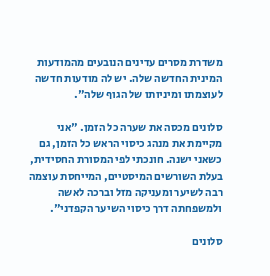משדרת מסרים עדינים הנובעים מהמודעות המינית החדשה שלה. יש לה מודעות חדשה לעוצמתו ומיניותו של הגוף שלה".

סלונים מכסה את שערה כל הזמן. "אני מקיימת את מנהג כיסוי הראש כל הזמן, גם כשאני ישנה. חונכתי לפי המסורת החסידית, בעלת השורשים המיסטיים, המייחסת עוצמה רבה לשיער ומעניקה מזל וברכה לאשה ולמשפחתה דרך כיסוי השיער הקפדני".

סלונים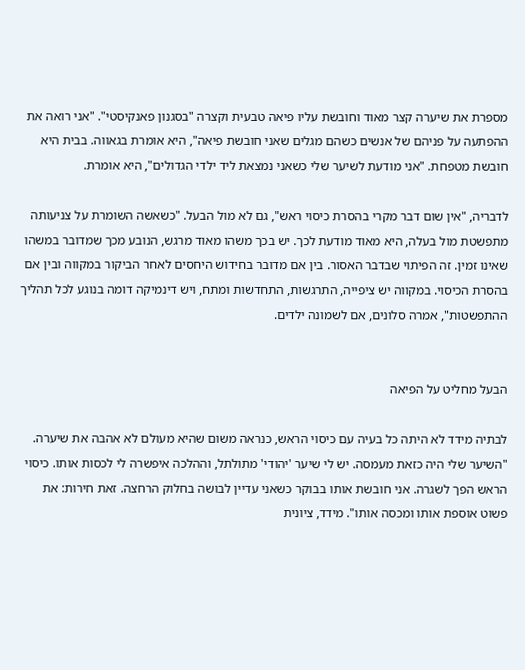מספרת את שיערה קצר מאוד וחובשת עליו פיאה טבעית וקצרה "בסגנון פאנקיסטי". "אני רואה את ההפתעה על פניהם של אנשים כשהם מגלים שאני חובשת פיאה", היא אומרת בגאווה. בבית היא חובשת מטפחת. "אני מודעת לשיער שלי כשאני נמצאת ליד ילדי הגדולים", היא אומרת.

לדבריה, "אין שום דבר מקרי בהסרת כיסוי ראש", גם לא מול הבעל. "כשאשה השומרת על צניעותה מתפשטת מול בעלה, היא מאוד מודעת לכך. יש בכך משהו מאוד מרגש, הנובע מכך שמדובר במשהו שאינו זמין. זה הפיתוי שבדבר האסור. בין אם מדובר בחידוש היחסים לאחר הביקור במקווה ובין אם בהסרת הכיסוי. במקווה יש ציפייה, התרגשות, התחדשות ומתח, ויש דינמיקה דומה בנוגע לכל תהליך ההתפשטות", אמרה סלונים, אם לשמונה ילדים.


הבעל מחליט על הפיאה

לבתיה מידד לא היתה כל בעיה עם כיסוי הראש, כנראה משום שהיא מעולם לא אהבה את שיערה. "השיער שלי היה כזאת מעמסה. יש לי שיער 'יהודי' מתולתל, וההלכה איפשרה לי לכסות אותו. כיסוי הראש הפך לשגרה. אני חובשת אותו בבוקר כשאני עדיין לבושה בחלוק הרחצה. זאת חירות: את פשוט אוספת אותו ומכסה אותו". מידד, ציונית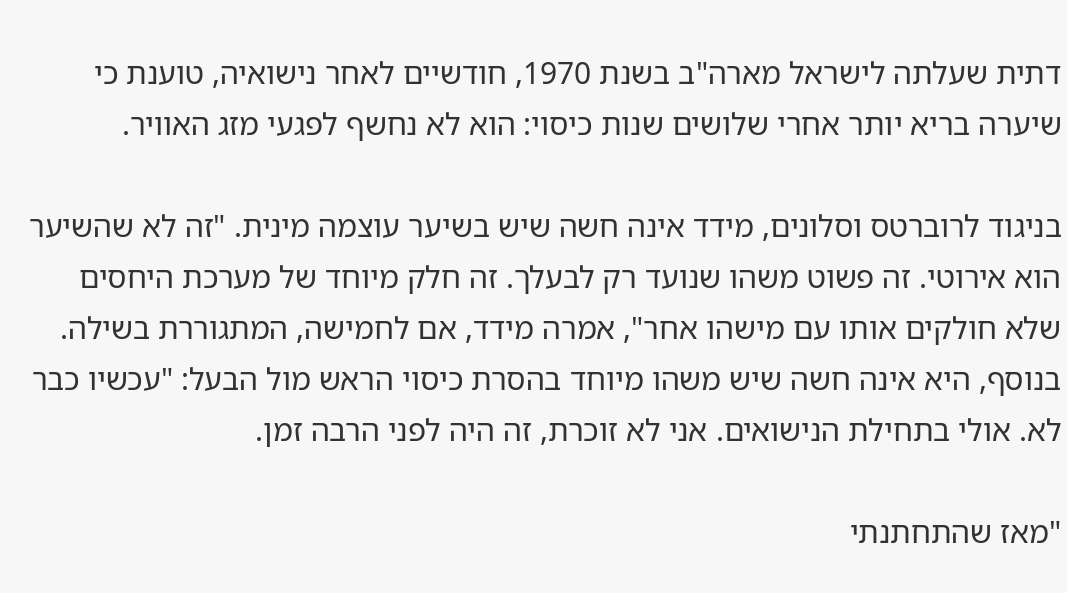דתית שעלתה לישראל מארה"ב בשנת 1970, חודשיים לאחר נישואיה, טוענת כי שיערה בריא יותר אחרי שלושים שנות כיסוי: הוא לא נחשף לפגעי מזג האוויר.

בניגוד לרוברטס וסלונים, מידד אינה חשה שיש בשיער עוצמה מינית. "זה לא שהשיער הוא אירוטי. זה פשוט משהו שנועד רק לבעלך. זה חלק מיוחד של מערכת היחסים שלא חולקים אותו עם מישהו אחר", אמרה מידד, אם לחמישה, המתגוררת בשילה. בנוסף, היא אינה חשה שיש משהו מיוחד בהסרת כיסוי הראש מול הבעל: "עכשיו כבר לא. אולי בתחילת הנישואים. אני לא זוכרת, זה היה לפני הרבה זמן.

"מאז שהתחתנתי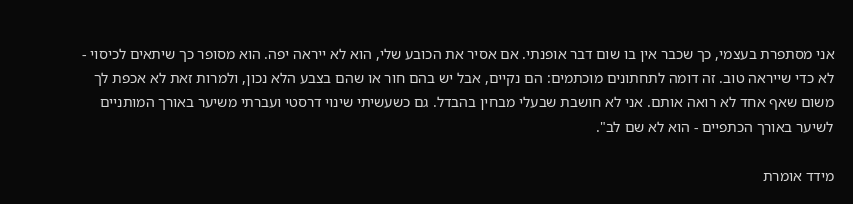אני מסתפרת בעצמי, כך שכבר אין בו שום דבר אופנתי. אם אסיר את הכובע שלי, הוא לא ייראה יפה. הוא מסופר כך שיתאים לכיסוי - לא כדי שייראה טוב. זה דומה לתחתונים מוכתמים: הם נקיים, אבל יש בהם חור או שהם בצבע הלא נכון, ולמרות זאת לא אכפת לך משום שאף אחד לא רואה אותם. אני לא חושבת שבעלי מבחין בהבדל. גם כשעשיתי שינוי דרסטי ועברתי משיער באורך המותניים לשיער באורך הכתפיים - הוא לא שם לב".

מידד אומרת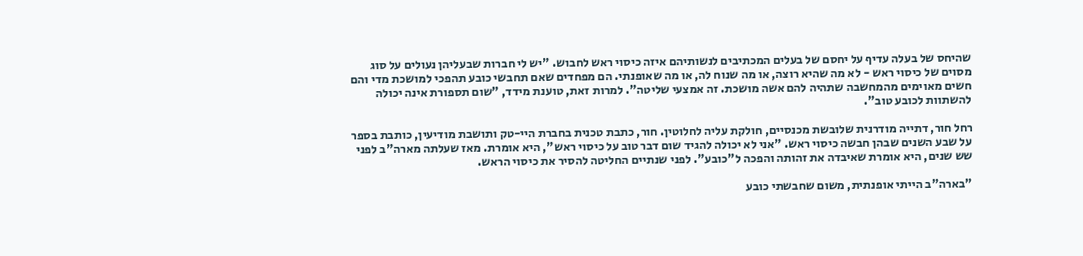שהיחס של בעלה עדיף על יחסם של בעלים המכתיבים לנשותיהם איזה כיסוי ראש לחבוש. "יש לי חברות שבעליהן נעולים על סוג מסוים של כיסוי ראש - לא מה שהיא רוצה, או מה שנוח לה, או מה שאופנתי. הם מפחדים שאם תחבשי כובע תהפכי למושכת מדי והם חשים מאוימים מהמחשבה שתהיה להם אשה מושכת. זה אמצעי שליטה". למרות זאת, טוענת מידד, "שום תספורת אינה יכולה להשתוות לכובע טוב".

רחל חור, דתייה מודרנית שלובשת מכנסיים, חולקת עליה לחלוטין. חור, כתבת טכנית בחברת היי-טק ותושבת מודיעין, כותבת בספר על שבע השנים שבהן חבשה כיסוי ראש. "אני לא יכולה להגיד שום דבר טוב על כיסוי ראש", היא אומרת. מאז שעלתה מארה"ב לפני שש שנים, היא אומרת שאיבדה את זהותה והפכה ל"כובע". לפני שנתיים החליטה להסיר את כיסוי הראש.

"בארה"ב הייתי אופנתית, משום שחבשתי כובע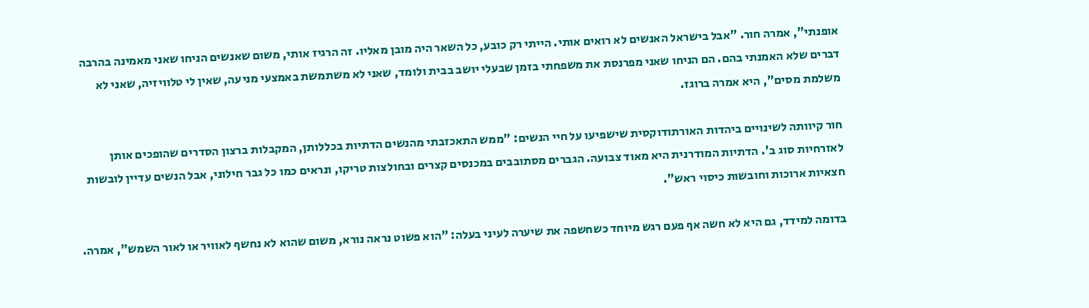אופנתי", אמרה חור. "אבל בישראל האנשים לא רואים אותי. הייתי רק כובע, כל השאר היה מובן מאליו. זה הרגיז אותי, משום שאנשים הניחו שאני מאמינה בהרבה דברים שלא האמנתי בהם. הם הניחו שאני מפרנסת את משפחתי בזמן שבעלי יושב בבית ולומד, שאני לא משתמשת באמצעי מניעה, שאין לי טלוויזיה, שאני לא משלמת מסים", היא אמרה ברוגז.

חור קיוותה לשינויים ביהדות האורתודוקסית שישפיעו על חיי הנשים: "ממש התאכזבתי מהנשים הדתיות בכללותן, המקבלות ברצון הסדרים שהופכים אותן לאזרחיות סוג ב'. הדתיות המודרנית היא מאוד צבועה. הגברים מסתובבים במכנסים קצרים ובחולצות טריקו, ונראים כמו כל גבר חילוני, אבל הנשים עדיין לובשות חצאיות ארוכות וחובשות כיסוי ראש".

בדומה למידד, גם היא לא חשה אף פעם רגש מיוחד כשחשפה את שיערה לעיני בעלה: "הוא פשוט נראה נורא, משום שהוא לא נחשף לאוויר או לאור השמש", אמרה.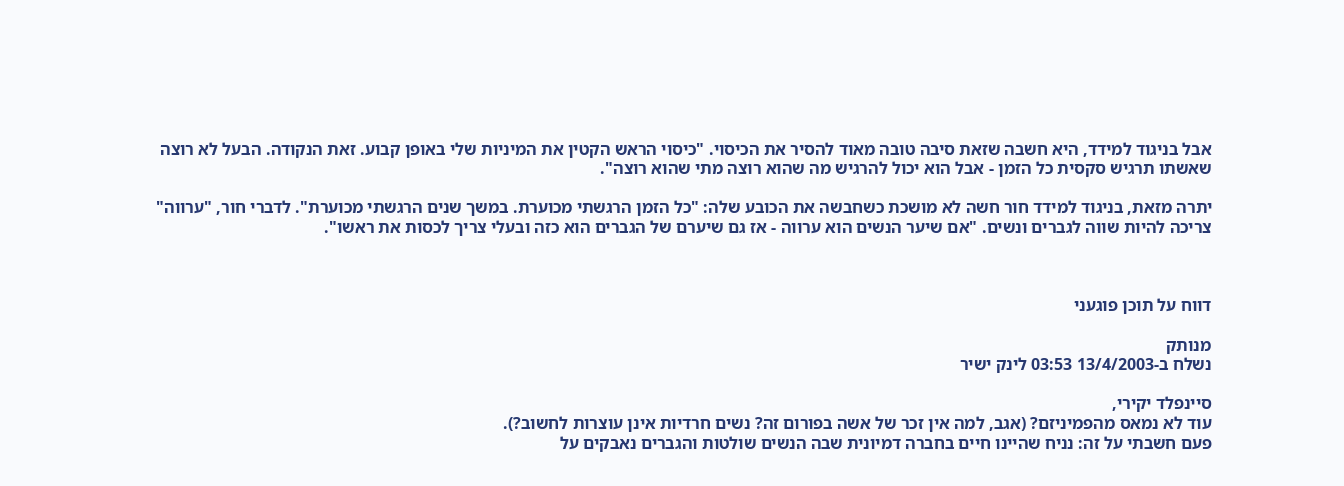אבל בניגוד למידד, היא חשבה שזאת סיבה טובה מאוד להסיר את הכיסוי. "כיסוי הראש הקטין את המיניות שלי באופן קבוע. זאת הנקודה. הבעל לא רוצה שאשתו תרגיש סקסית כל הזמן - אבל הוא יכול להרגיש מה שהוא רוצה מתי שהוא רוצה".

יתרה מזאת, בניגוד למידד חור חשה לא מושכת כשחבשה את הכובע שלה: "כל הזמן הרגשתי מכוערת. במשך שנים הרגשתי מכוערת". לדברי חור, "ערווה" צריכה להיות שווה לגברים ונשים. "אם שיער הנשים הוא ערווה - אז גם שיערם של הגברים הוא כזה ובעלי צריך לכסות את ראשו".



דווח על תוכן פוגעני

מנותק
נשלח ב-13/4/2003 03:53 לינק ישיר

סיינפלד יקירי,
עוד לא נמאס מהפמיניזם? (אגב, למה אין זכר של אשה בפורום זה? נשים חרדיות אינן עוצרות לחשוב?).
פעם חשבתי על זה: נניח שהיינו חיים בחברה דמיונית שבה הנשים שולטות והגברים נאבקים על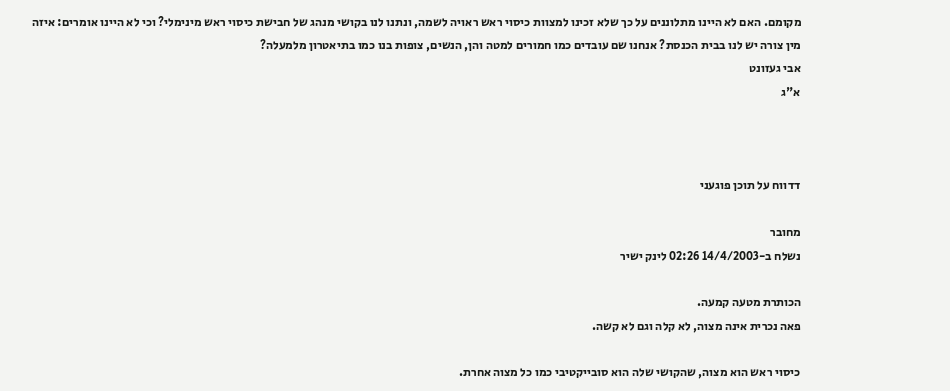מקומם. האם לא היינו מתלוננים על כך שלא זכינו למצוות כיסוי ראש ראויה לשמה, ונתנו לנו בקושי מנהג של חבישת כיסוי ראש מינימלי? וכי לא היינו אומרים: איזה מין צורה יש לנו בבית הכנסת? אנחנו שם עובדים כמו חמורים למטה והן, הנשים, צופות בנו כמו בתיאטרון מלמעלה?
אבי געזונט
א"ג



דדווח על תוכן פוגעני

מחובר
נשלח ב-14/4/2003 02:26 לינק ישיר

הכותרת מטעה קמעה.
פאה נכרית אינה מצוה, לא קלה וגם לא קשה.

כיסוי ראש הוא מצוה, שהקושי שלה הוא סובייקטיבי כמו כל מצוה אחרת.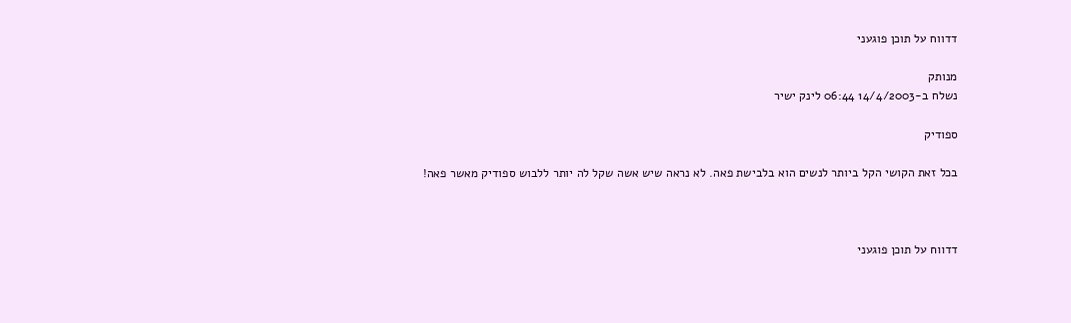דדווח על תוכן פוגעני

מנותק
נשלח ב-14/4/2003 06:44 לינק ישיר

ספודיק

בכל זאת הקושי הקל ביותר לנשים הוא בלבישת פאה. לא נראה שיש אשה שקל לה יותר ללבוש ספודיק מאשר פאה!



דדווח על תוכן פוגעני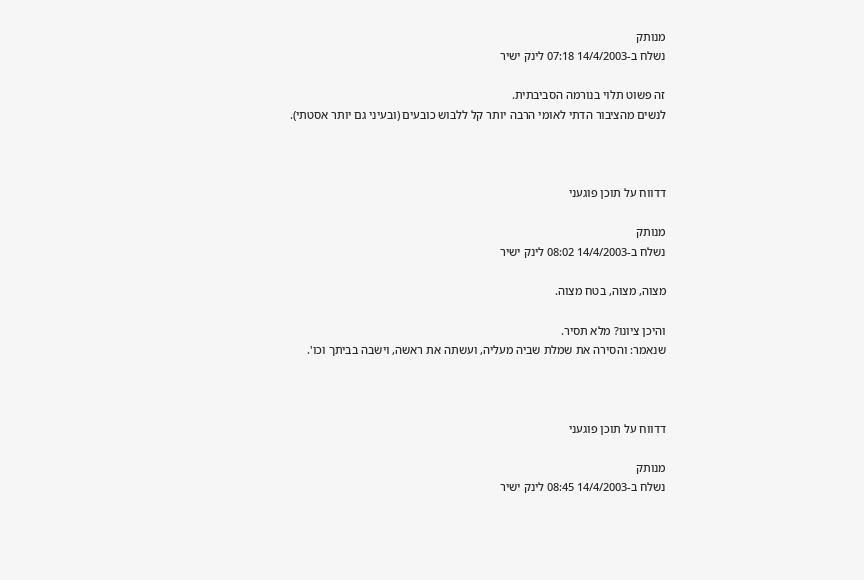מנותק
נשלח ב-14/4/2003 07:18 לינק ישיר

זה פשוט תלוי בנורמה הסביבתית.
לנשים מהציבור הדתי לאומי הרבה יותר קל ללבוש כובעים (ובעיני גם יותר אסטתי).



דדווח על תוכן פוגעני

מנותק
נשלח ב-14/4/2003 08:02 לינק ישיר

מצוה, מצוה, בטח מצוה.

והיכן ציונו? מלא תסיר.
שנאמר: והסירה את שמלת שביה מעליה, ועשתה את ראשה, וישבה בביתך וכו'.



דדווח על תוכן פוגעני

מנותק
נשלח ב-14/4/2003 08:45 לינק ישיר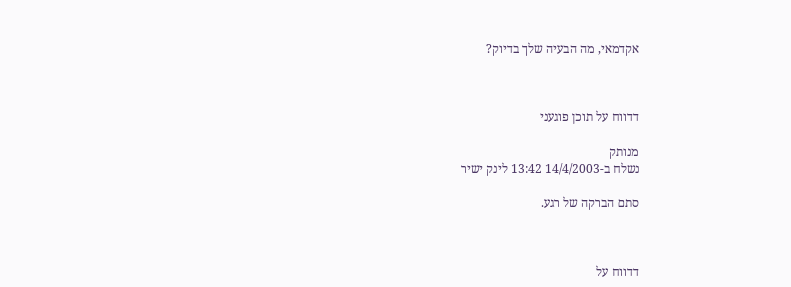אקדמאי, מה הבעיה שלך בדיוק?



דדווח על תוכן פוגעני

מנותק
נשלח ב-14/4/2003 13:42 לינק ישיר

סתם הברקה של רגע.



דדווח על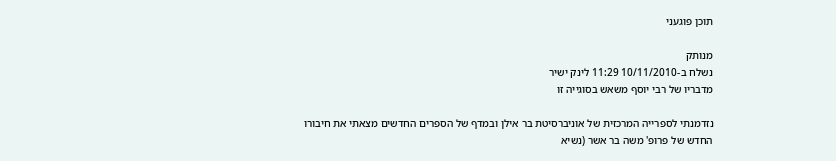תוכן פוגעני

מנותק
נשלח ב-10/11/2010 11:29 לינק ישיר
מדבריו של רבי יוסף משאש בסוגייה זו

נזדמנתי לספרייה המרכזית של אוניברסיטת בר אילן ובמדף של הספרים החדשים מצאתי את חיבורו החדש של פרופ' משה בר אשר (נשיא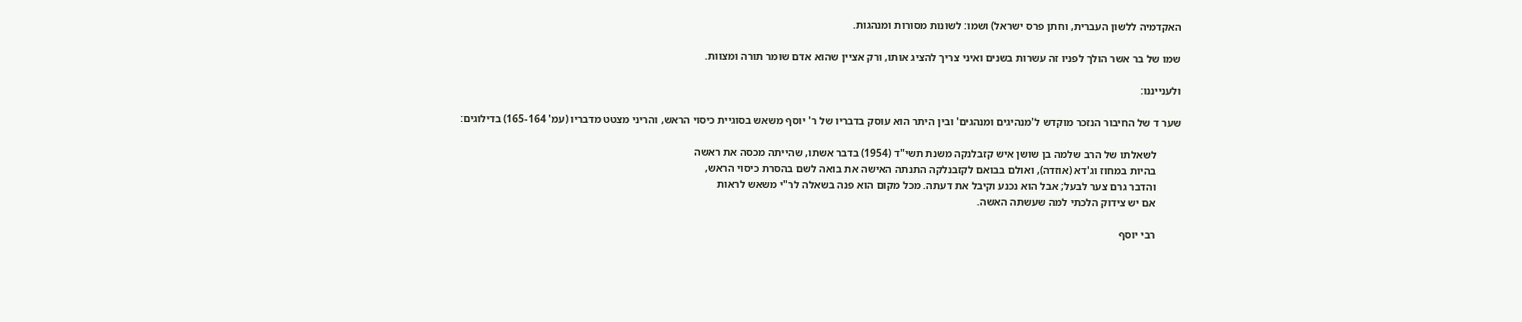האקדמיה ללשון העברית, וחתן פרס ישראל) ושמו: לשונות מסורות ומנהגות.

שמו של בר אשר הולך לפניו זה עשרות בשנים ואיני צריך להציג אותו, ורק אציין שהוא אדם שומר תורה ומצוות.

ולענייננו:

שער ד של החיבור הנזכר מוקדש ל'מנהיגים ומנהגים' ובין היתר הוא עוסק בדבריו של ר' יוסף משאש בסוגיית כיסוי הראש, והריני מצטט מדבריו (עמ' 165-164) בדילוגים:

         לשאלתו של הרב שלמה בן שושן איש קזבלנקה משנת תשי"ד (1954) בדבר אשתו, שהייתה מכסה את ראשה
         בהיות במחוז וג'דא (אוזדה), ואולם בבואם לקזבנלקה התנתה האישה את בואה לשם בהסרת כיסוי הראש,
         והדבר גרם צער לבעל; אבל הוא נכנע וקיבל את דעתה. מכל מקום הוא פנה בשאלה לר"י משאש לראות
         אם יש צידוק הלכתי למה שעשתה האשה.

         רבי יוסף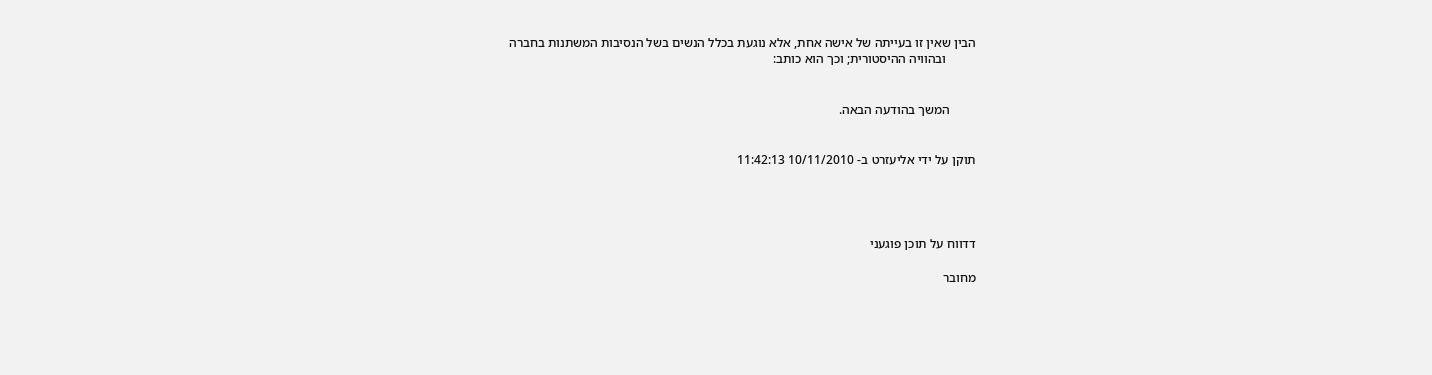הבין שאין זו בעייתה של אישה אחת, אלא נוגעת בכלל הנשים בשל הנסיבות המשתנות בחברה
         ובהוויה ההיסטורית; וכך הוא כותב:


        המשך בהודעה הבאה.


תוקן על ידי אליעזרט ב- 10/11/2010 11:42:13




דדווח על תוכן פוגעני

מחובר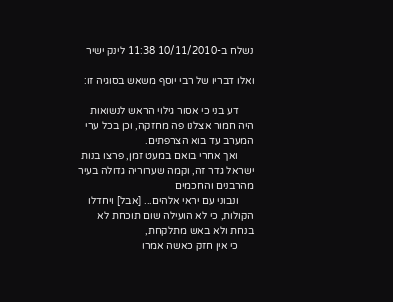נשלח ב-10/11/2010 11:38 לינק ישיר

ואלו דבריו של רבי יוסף משאש בסוגיה זו:

      דע בני כי אסור גילוי הראש לנשואות היה חמור אצלנו פה מחזקה, וכן בכל ערי המערב עד בוא הצרפתים.
      ואך אחרי בואם במעט זמן, פרצו בנות ישראל גדר זה, וקמה שערוריה גדולה בעיר מהרבנים והחכמים
      ונבוני עם יראי אלהים... [אבל] ויחדלו הקולות, כי לא הועילה שום תוכחת לא בנחת ולא באש מתלקחת,
      כי אין חזק כאשה אמרו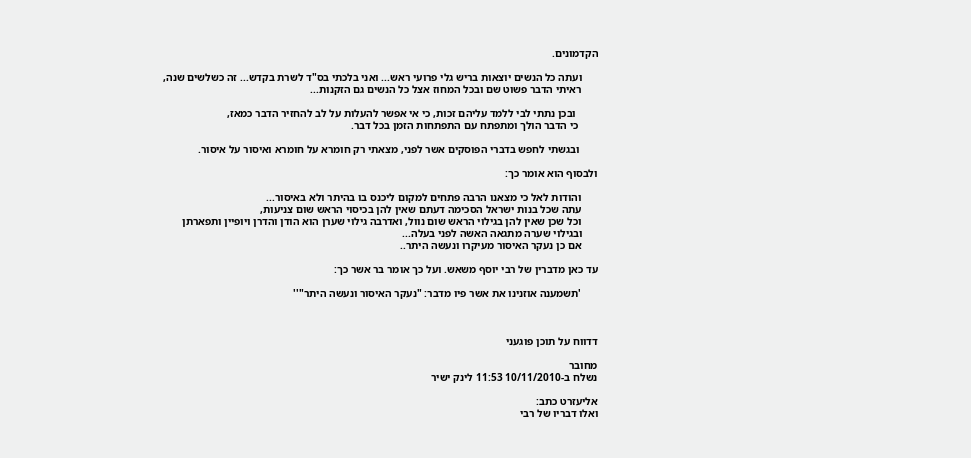הקדמונים.

      ועתה כל הנשים יוצאות בריש גלי פרועי ראש... ואני בלכתי בס"ד לשרת בקדש... זה כשלשים שנה,
      ראיתי הדבר פשוט שם ובכל המחוז אצל כל הנשים גם הזקנות...

        ובכן נתתי לבי ללמד עליהם זכות, כי אי אפשר להעלות על לב להחזיר הדבר כמאז,
       כי הדבר הולך ומתפתח עם התפתחות הזמן בכל דבר.

       ובגשתי לחפש בדברי הפוסקים אשר לפני, מצאתי רק חומרא על חומרא ואיסור על איסור.

ולבסוף הוא אומר כך:

      והודות לאל כי מצאנו הרבה פתחים למקום ליכנס בו בהיתר ולא באיסור...
      עתה שכל בנות ישראל הסכימה דעתם שאין להן בכיסוי הראש שום צניעות,
      וכל שכן שאין להן בגילוי הראש שום נוול, ואדרבה גילוי שערן הוא הודן והדרן ויופיין ותפארתן
      ובגילוי שערה מתגאה האשה לפני בעלה...
      אם כן נעקר האיסור מעיקרו ונעשה היתר..

עד כאן מדברין של רבי יוסף משאש. ועל כך אומר בר אשר כך:

      'תשמענה אוזנינו את אשר פיו מדבר: "נעקר האיסור ונעשה היתר"''



דדווח על תוכן פוגעני

מחובר
נשלח ב-10/11/2010 11:53 לינק ישיר

אליעזרט כתב:
ואלו דבריו של רבי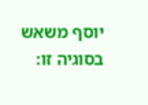יוסף משאש בסוגיה זו: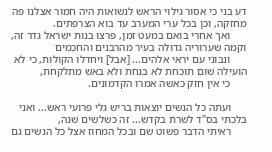דע בני כי אסור גילוי הראש לנשואות היה חמור אצלנו פה מחזקה, וכן בכל ערי המערב עד בוא הצרפתים.
      ואך אחרי בואם במעט זמן, פרצו בנות ישראל גדר זה, וקמה שערוריה גדולה בעיר מהרבנים והחכמים
      ונבוני עם יראי אלהים... [אבל] ויחדלו הקולות, כי לא הועילה שום תוכחת לא בנחת ולא באש מתלקחת,
      כי אין חזק כאשה אמרו הקדמונים.

      ועתה כל הנשים יוצאות בריש גלי פרועי ראש... ואני בלכתי בס"ד לשרת בקדש... זה כשלשים שנה,
      ראיתי הדבר פשוט שם ובכל המחוז אצל כל הנשים גם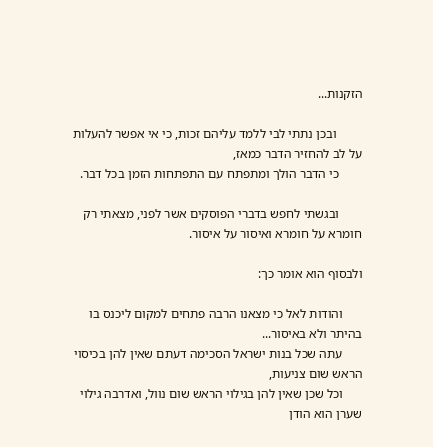הזקנות...

        ובכן נתתי לבי ללמד עליהם זכות, כי אי אפשר להעלות על לב להחזיר הדבר כמאז,
       כי הדבר הולך ומתפתח עם התפתחות הזמן בכל דבר.

       ובגשתי לחפש בדברי הפוסקים אשר לפני, מצאתי רק חומרא על חומרא ואיסור על איסור.

ולבסוף הוא אומר כך:

      והודות לאל כי מצאנו הרבה פתחים למקום ליכנס בו בהיתר ולא באיסור...
      עתה שכל בנות ישראל הסכימה דעתם שאין להן בכיסוי הראש שום צניעות,
      וכל שכן שאין להן בגילוי הראש שום נוול, ואדרבה גילוי שערן הוא הודן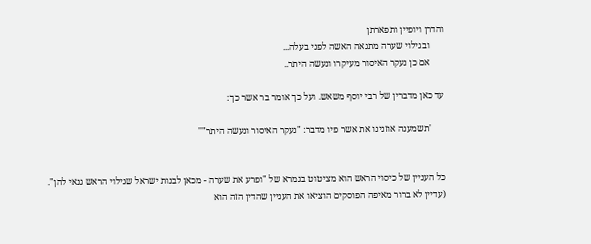והדרן ויופיין ותפארתן
      ובגילוי שערה מתגאה האשה לפני בעלה...
      אם כן נעקר האיסור מעיקרו ונעשה היתר..

עד כאן מדברין של רבי יוסף משאש. ועל כך אומר בר אשר כך:

      'תשמענה אוזנינו את אשר פיו מדבר: "נעקר האיסור ונעשה היתר"''


כל העניין של כיסוי הראש הוא מציטוט בגמרא של "ופרע את שערה - מכאן לבנות ישראל שגילוי הראש גנאי להן".
(עדיין לא ברור מאיפה הפוסקים הוציאו את העניין שהדין הזה הוא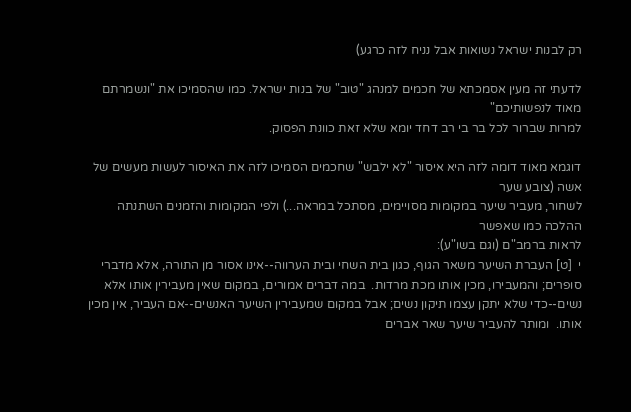רק לבנות ישראל נשואות אבל נניח לזה כרגע)

לדעתי זה מעין אסמכתא של חכמים למנהג "טוב" של בנות ישראל. כמו שהסמיכו את "ונשמרתם מאוד לנפשותיכם"
למרות שברור לכל בר בי רב דחד יומא שלא זאת כוונת הפסוק.

דוגמא מאוד דומה לזה היא איסור "לא ילבש" שחכמים הסמיכו לזה את האיסור לעשות מעשים של אשה (צובע שער
לשחור, מעביר שיער במקומות מסויימים, מסתכל במראה...) ולפי המקומות והזמנים השתנתה ההלכה כמו שאפשר
לראות ברמב"ם (וגם בשו"ע):
י  [ט] העברת השיער משאר הגוף, כגון בית השחי ובית הערווה--אינו אסור מן התורה, אלא מדברי סופרים; והמעבירו, מכין אותו מכת מרדות.  במה דברים אמורים, במקום שאין מעבירין אותו אלא נשים--כדי שלא יתקן עצמו תיקון נשים; אבל במקום שמעבירין השיער האנשים--אם העביר, אין מכין אותו.  ומותר להעביר שיער שאר אברים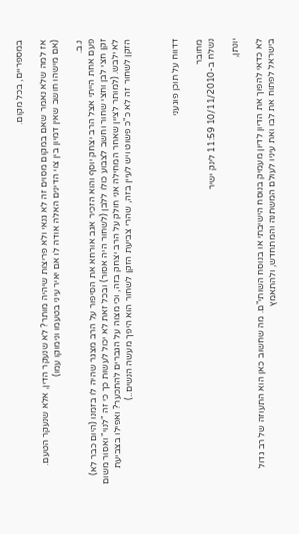במספריים, בכל מקום.

אז למה שלא נאמר שאם במקום מסוים זה לא גנאי ולא פריצות שיהיה מותר? לא שנעקר הדין, אלא שנעקר הטעם.
(אם מישהו חושב שאין דמיון בין צוי הדינים האלה אודה לו אם יאיר עיני בטעמו ונימוקו עמו)

נ.ב.
פעם אחת הייתי אצל הרב יצחק יוסף והוא הזכיר אגב אורחא את הסיפור על הרב מצגר שהיה לו בזמנו (היום כבר לא)
זקן חצי לבן וחצי שחור וחשב לצבוע כולו ללבן (לשחור היה אסור) ובכל זאת לא יכול לעשות כך כי זה "לנוי" ואסור משום
לא ילבש. (למותר לציין שאחר המחילה אני חולק על הרב יצחק בזה, וכי מצוה על הגברים להתכער? ואפילו בצביעת
הזקן לשחור זה לא כ"כ פשוט ויש לעיין בזה, שהרי צביעת הזקן לשחור הוא היפך מעשה הנשים..)



דדווח על תוכן פוגעני

מחובר
נשלח ב-10/11/2010 11:59 לינק ישיר

יונתן,

לא כדאי להפוך את הדיון לדיון מעמיק בנוסח הישיבתי או בנוסח השותי"ם. מה שחשוב כאן הוא התעוזה של רב גדול בישראל לפתוח את לבו ואת עיניו לעולם המשתנה והמתחדש, ולהתאמץ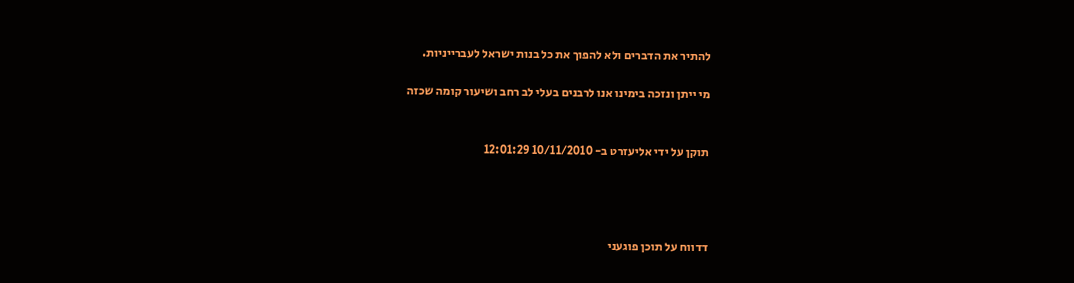להתיר את הדברים ולא להפוך את כל בנות ישראל לעברייניות.

מי ייתן ונזכה בימינו אנו לרבנים בעלי לב רחב ושיעור קומה שכזה


תוקן על ידי אליעזרט ב- 10/11/2010 12:01:29




דדווח על תוכן פוגעני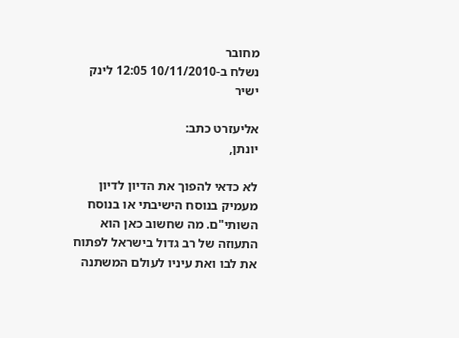מחובר
נשלח ב-10/11/2010 12:05 לינק ישיר

אליעזרט כתב:
יונתן,

לא כדאי להפוך את הדיון לדיון מעמיק בנוסח הישיבתי או בנוסח השותי"ם. מה שחשוב כאן הוא התעוזה של רב גדול בישראל לפתוח את לבו ואת עיניו לעולם המשתנה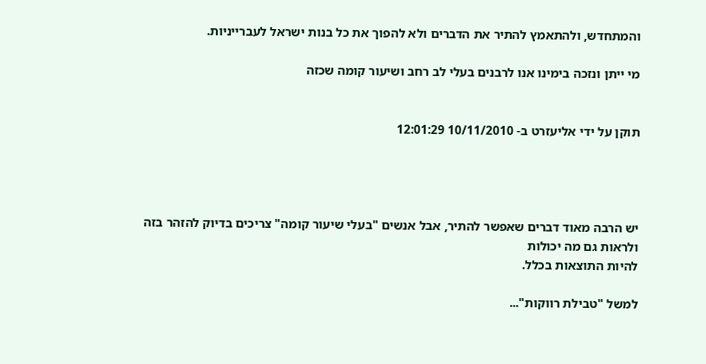והמתחדש, ולהתאמץ להתיר את הדברים ולא להפוך את כל בנות ישראל לעברייניות.

מי ייתן ונזכה בימינו אנו לרבנים בעלי לב רחב ושיעור קומה שכזה


תוקן על ידי אליעזרט ב- 10/11/2010 12:01:29




יש הרבה מאוד דברים שאפשר להתיר, אבל אנשים "בעלי שיעור קומה" צריכים בדיוק להזהר בזה ולראות גם מה יכולות
להיות התוצאות בכלל.

למשל "טבילת רווקות"...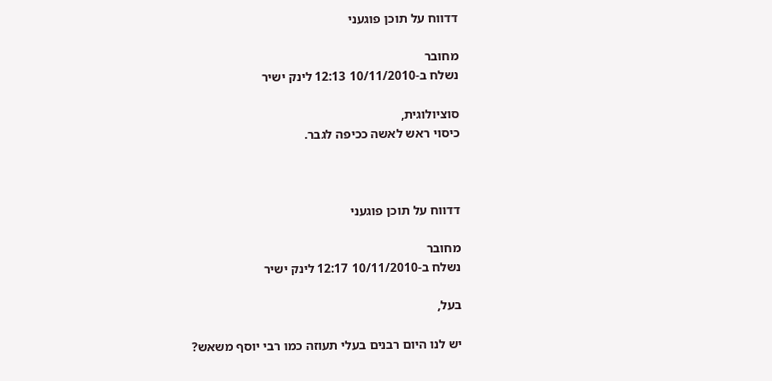דדווח על תוכן פוגעני

מחובר
נשלח ב-10/11/2010 12:13 לינק ישיר

סוציולוגית,
כיסוי ראש לאשה ככיפה לגבר.



דדווח על תוכן פוגעני

מחובר
נשלח ב-10/11/2010 12:17 לינק ישיר

בעל,

יש לנו היום רבנים בעלי תעוזה כמו רבי יוסף משאש?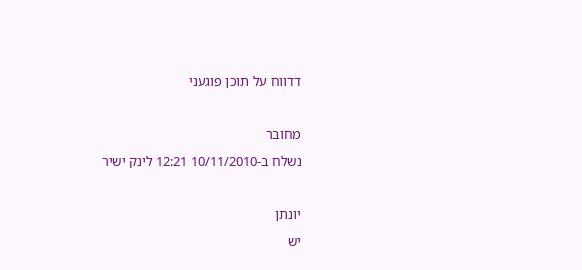דדווח על תוכן פוגעני

מחובר
נשלח ב-10/11/2010 12:21 לינק ישיר

יונתן
יש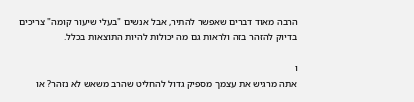הרבה מאוד דברים שאפשר להתיר, אבל אנשים "בעלי שיעור קומה" צריכים בדיוק להזהר בזה ולראות גם מה יכולות להיות התוצאות בכלל.

ו
אתה מרגיש את עצמך מספיק גדול להחליט שהרב משאש לא נזהר? או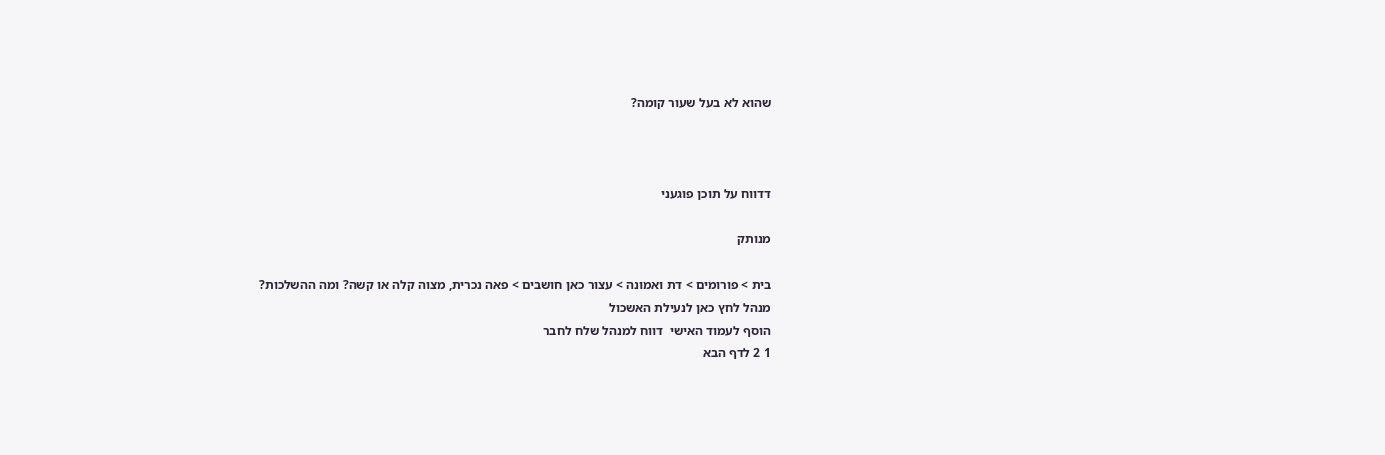שהוא לא בעל שעור קומה?



דדווח על תוכן פוגעני

מנותק

בית > פורומים > דת ואמונה > עצור כאן חושבים > פאה נכרית, מצוה קלה או קשה? ומה ההשלכות?
מנהל לחץ כאן לנעילת האשכול
הוסף לעמוד האישי  דווח למנהל שלח לחבר
1 2 לדף הבא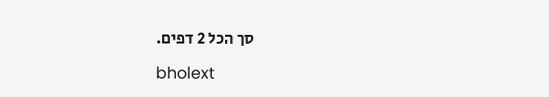סך הכל 2 דפים.

bholext